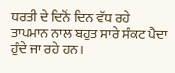ਧਰਤੀ ਦੇ ਦਿਨੋਂ ਦਿਨ ਵੱਧ ਰਹੇ ਤਾਪਮਾਨ ਨਾਲ ਬਹੁਤ ਸਾਰੇ ਸੰਕਟ ਪੈਦਾ ਹੁੰਦੇ ਜਾ ਰਹੇ ਹਨ।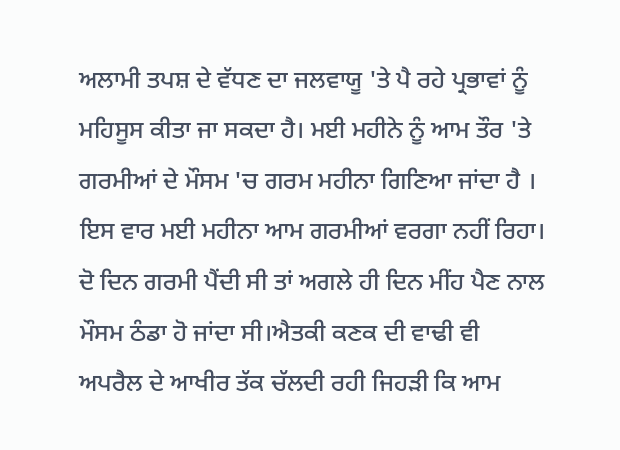ਅਲਾਮੀ ਤਪਸ਼ ਦੇ ਵੱਧਣ ਦਾ ਜਲਵਾਯੂ 'ਤੇ ਪੈ ਰਹੇ ਪ੍ਰਭਾਵਾਂ ਨੂੰ ਮਹਿਸੂਸ ਕੀਤਾ ਜਾ ਸਕਦਾ ਹੈ। ਮਈ ਮਹੀਨੇ ਨੂੰ ਆਮ ਤੌਰ 'ਤੇ ਗਰਮੀਆਂ ਦੇ ਮੌਸਮ 'ਚ ਗਰਮ ਮਹੀਨਾ ਗਿਣਿਆ ਜਾਂਦਾ ਹੈ । ਇਸ ਵਾਰ ਮਈ ਮਹੀਨਾ ਆਮ ਗਰਮੀਆਂ ਵਰਗਾ ਨਹੀਂ ਰਿਹਾ। ਦੋ ਦਿਨ ਗਰਮੀ ਪੈਂਦੀ ਸੀ ਤਾਂ ਅਗਲੇ ਹੀ ਦਿਨ ਮੀਂਹ ਪੈਣ ਨਾਲ ਮੌਸਮ ਠੰਡਾ ਹੋ ਜਾਂਦਾ ਸੀ।ਐਤਕੀ ਕਣਕ ਦੀ ਵਾਢੀ ਵੀ ਅਪਰੈਲ ਦੇ ਆਖੀਰ ਤੱਕ ਚੱਲਦੀ ਰਹੀ ਜਿਹੜੀ ਕਿ ਆਮ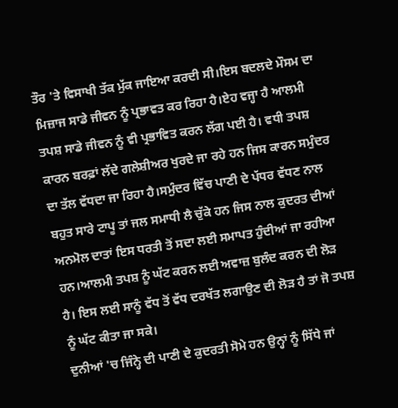ਤੌਰ 'ਤੇ ਵਿਸਾਖੀ ਤੱਕ ਮੁੱਕ ਜਾਇਆ ਕਰਦੀ ਸੀ।ਇਸ ਬਦਲਦੇ ਮੌਸਮ ਦਾ ਮਿਜ਼ਾਜ ਸਾਡੇ ਜੀਵਨ ਨੂੰ ਪ੍ਰਭਾਵਤ ਕਰ ਰਿਹਾ ਹੈ।ਏਹ ਵਜ੍ਹਾ ਹੈ ਆਲਮੀ ਤਪਸ਼ ਸਾਡੇ ਜੀਵਨ ਨੂੰ ਵੀ ਪ੍ਰਭਾਵਿਤ ਕਰਨ ਲੱਗ ਪਈ ਹੈ। ਵਧੀ ਤਪਸ਼ ਕਾਰਨ ਬਰਫ਼ਾਂ ਲੱਦੇ ਗਲੇਸ਼ੀਅਰ ਖੁਰਦੇ ਜਾ ਰਹੇ ਹਨ ਜਿਸ ਕਾਰਨ ਸਮੁੰਦਰ ਦਾ ਤੱਲ ਵੱਧਦਾ ਜਾ ਰਿਹਾ ਹੈ।ਸਮੁੰਦਰ ਵਿੱਚ ਪਾਣੀ ਦੇ ਪੱਧਰ ਵੱਧਣ ਨਾਲ ਬਹੁਤ ਸਾਰੇ ਟਾਪੂ ਤਾਂ ਜਲ ਸਮਾਧੀ ਲੈ ਚੁੱਕੇ ਹਨ ਜਿਸ ਨਾਲ ਕੁਦਰਤ ਦੀਆਂ ਅਨਮੋਲ ਦਾਤਾਂ ਇਸ ਧਰਤੀ ਤੋਂ ਸਦਾ ਲਈ ਸਮਾਪਤ ਹੁੰਦੀਆਂ ਜਾ ਰਹੀਆ ਹਨ।ਆਲਮੀ ਤਪਸ਼ ਨੂੰ ਘੱਟ ਕਰਨ ਲਈ ਅਵਾਜ਼ ਬੁਲੰਦ ਕਰਨ ਦੀ ਲੋੜ ਹੈ। ਇਸ ਲਈ ਸਾਨੂੰ ਵੱਧ ਤੋਂ ਵੱਧ ਦਰਖੱਤ ਲਗਾਉਣ ਦੀ ਲੋੜ ਹੈ ਤਾਂ ਜੋ ਤਪਸ਼ ਨੂੰ ਘੱਟ ਕੀਤਾ ਜਾ ਸਕੇ।
ਦੁਨੀਆਂ 'ਚ ਜਿੰਨ੍ਹੇ ਦੀ ਪਾਣੀ ਦੇ ਕੁਦਰਤੀ ਸੋਮੇ ਹਨ ਉਨ੍ਹਾਂ ਨੂੰ ਸਿੱਧੇ ਜਾਂ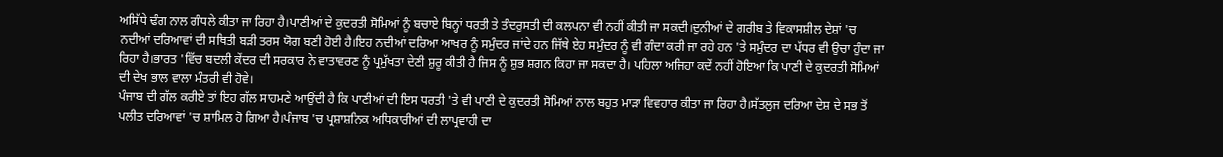ਅਸਿੱਧੇ ਢੰਗ ਨਾਲ ਗੰਧਲੇ ਕੀਤਾ ਜਾ ਰਿਹਾ ਹੈ।ਪਾਣੀਆਂ ਦੇ ਕੁਦਰਤੀ ਸੋਮਿਆਂ ਨੂੰ ਬਚਾਏ ਬਿਨ੍ਹਾਂ ਧਰਤੀ ਤੇ ਤੰਦਰੁਸਤੀ ਦੀ ਕਲਪਨਾ ਵੀ ਨਹੀਂ ਕੀਤੀ ਜਾ ਸਕਦੀ।ਦੁਨੀਆਂ ਦੇ ਗਰੀਬ ਤੇ ਵਿਕਾਸਸ਼ੀਲ ਦੇਸ਼ਾਂ 'ਚ ਨਦੀਆਂ ਦਰਿਆਵਾਂ ਦੀ ਸਥਿਤੀ ਬੜੀ ਤਰਸ ਯੋਗ ਬਣੀ ਹੋਈ ਹੈ।ਇਹ ਨਦੀਆਂ ਦਰਿਆ ਆਖਰ ਨੂੰ ਸਮੁੰਦਰ ਜਾਂਦੇ ਹਨ ਜਿੱਥੇ ਏਹ ਸਮੁੰਦਰ ਨੂੰ ਵੀ ਗੰਦਾ ਕਰੀ ਜਾ ਰਹੇ ਹਨ 'ਤੇ ਸਮੁੰਦਰ ਦਾ ਪੱਧਰ ਵੀ ਉਚਾ ਹੁੰਦਾ ਜਾ ਰਿਹਾ ਹੈ।ਭਾਰਤ 'ਵਿੱਚ ਬਦਲੀ ਕੇਂਦਰ ਦੀ ਸਰਕਾਰ ਨੇ ਵਾਤਾਵਰਣ ਨੂੰ ਪ੍ਰਮੁੱਖਤਾ ਦੇਣੀ ਸ਼ੁਰੂ ਕੀਤੀ ਹੈ ਜਿਸ ਨੂੰ ਸ਼ੁਭ ਸ਼ਗਨ ਕਿਹਾ ਜਾ ਸਕਦਾ ਹੈ। ਪਹਿਲਾ ਅਜਿਹਾ ਕਦੇਂ ਨਹੀਂ ਹੋਇਆ ਕਿ ਪਾਣੀ ਦੇ ਕੁਦਰਤੀ ਸੋਮਿਆਂ ਦੀ ਦੇਖ ਭਾਲ ਵਾਲਾ ਮੰਤਰੀ ਵੀ ਹੋਵੇ।
ਪੰਜਾਬ ਦੀ ਗੱਲ ਕਰੀਏ ਤਾਂ ਇਹ ਗੱਲ ਸਾਹਮਣੇ ਆਉਂਦੀ ਹੈ ਕਿ ਪਾਣੀਆਂ ਦੀ ਇਸ ਧਰਤੀ 'ਤੇ ਵੀ ਪਾਣੀ ਦੇ ਕੁਦਰਤੀ ਸੋਮਿਆਂ ਨਾਲ ਬਹੁਤ ਮਾੜਾ ਵਿਵਹਾਰ ਕੀਤਾ ਜਾ ਰਿਹਾ ਹੈ।ਸੱਤਲੁਜ ਦਰਿਆ ਦੇਸ਼ ਦੇ ਸਭ ਤੋਂ ਪਲੀਤ ਦਰਿਆਵਾਂ 'ਚ ਸ਼ਾਮਿਲ ਹੋ ਗਿਆ ਹੈ।ਪੰਜਾਬ 'ਚ ਪ੍ਰਸ਼ਾਸ਼ਨਿਕ ਅਧਿਕਾਰੀਆਂ ਦੀ ਲਾਪ੍ਰਵਾਹੀ ਦਾ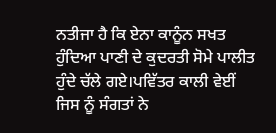ਨਤੀਜਾ ਹੈ ਕਿ ਏਨਾ ਕਾਨੂੰਨ ਸਖਤ ਹੁੰਦਿਆ ਪਾਣੀ ਦੇ ਕੁਦਰਤੀ ਸੋਮੇ ਪਾਲੀਤ ਹੁੰਦੇ ਚੱਲੇ ਗਏ।ਪਵਿੱਤਰ ਕਾਲੀ ਵੇਈਂ ਜਿਸ ਨੂੰ ਸੰਗਤਾਂ ਨੇ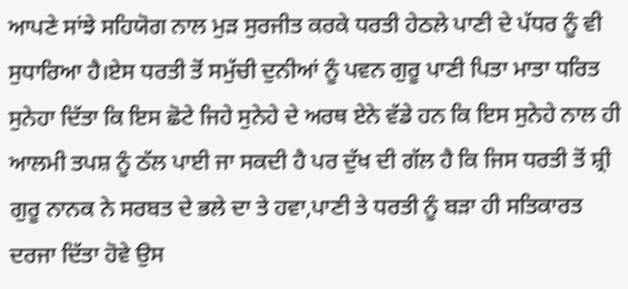ਆਪਣੇ ਸਾਂਝੇ ਸਹਿਯੋਗ ਨਾਲ ਮੁੜ ਸੁਰਜੀਤ ਕਰਕੇ ਧਰਤੀ ਹੇਠਲੇ ਪਾਣੀ ਦੇ ਪੱਧਰ ਨੂੰ ਵੀ ਸੁਧਾਰਿਆ ਹੈ।ਏਸ ਧਰਤੀ ਤੋਂ ਸਮੁੱਚੀ ਦੁਨੀਆਂ ਨੂੰ ਪਵਨ ਗੁਰੂ ਪਾਣੀ ਪਿਤਾ ਮਾਤਾ ਧਰਿਤ ਸੁਨੇਹਾ ਦਿੱਤਾ ਕਿ ਇਸ ਛੋਟੇ ਜਿਹੇ ਸੁਨੇਹੇ ਦੇ ਅਰਥ ਏਨੇ ਵੱਡੇ ਹਨ ਕਿ ਇਸ ਸੁਨੇਹੇ ਨਾਲ ਹੀ ਆਲਮੀ ਤਪਸ਼ ਨੂੰ ਠੱਲ ਪਾਈ ਜਾ ਸਕਦੀ ਹੈ ਪਰ ਦੁੱਖ ਦੀ ਗੱਲ ਹੈ ਕਿ ਜਿਸ ਧਰਤੀ ਤੋਂ ਸ਼੍ਰੀ ਗੁਰੂ ਨਾਨਕ ਨੇ ਸਰਬਤ ਦੇ ਭਲੇ ਦਾ ਤੇ ਹਵਾ,ਪਾਣੀ ਤੇ ਧਰਤੀ ਨੂੰ ਬੜਾ ਹੀ ਸਤਿਕਾਰਤ ਦਰਜਾ ਦਿੱਤਾ ਹੋਵੇ ਉਸ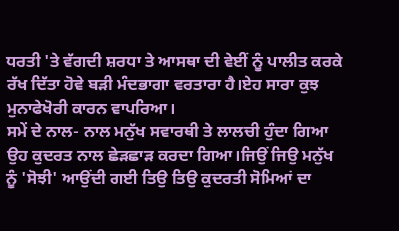ਧਰਤੀ 'ਤੇ ਵੱਗਦੀ ਸ਼ਰਧਾ ਤੇ ਆਸਥਾ ਦੀ ਵੇਈਂ ਨੂੰ ਪਾਲੀਤ ਕਰਕੇ ਰੱਖ ਦਿੱਤਾ ਹੋਵੇ ਬੜੀ ਮੰਦਭਾਗਾ ਵਰਤਾਰਾ ਹੈ।ਏਹ ਸਾਰਾ ਕੁਝ ਮੁਨਾਫੇਖੋਰੀ ਕਾਰਨ ਵਾਪਰਿਆ।
ਸਮੇਂ ਦੇ ਨਾਲ- ਨਾਲ ਮਨੁੱਖ ਸਵਾਰਥੀ ਤੇ ਲਾਲਚੀ ਹੁੰਦਾ ਗਿਆ ਉਹ ਕੁਦਰਤ ਨਾਲ ਛੇੜਛਾੜ ਕਰਦਾ ਗਿਆ।ਜਿਉਂ ਜਿਉ ਮਨੁੱਖ ਨੂੰ 'ਸੋਝੀ' ਆਉਂਦੀ ਗਈ ਤਿਉ ਤਿਉ ਕੁਦਰਤੀ ਸੋਮਿਆਂ ਦਾ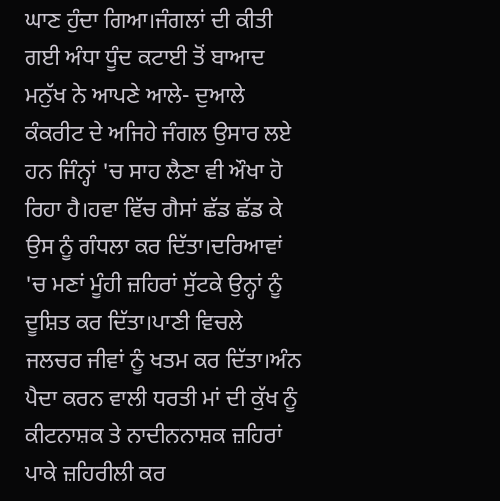ਘਾਣ ਹੁੰਦਾ ਗਿਆ।ਜੰਗਲਾਂ ਦੀ ਕੀਤੀ ਗਈ ਅੰਧਾ ਧੂੰਦ ਕਟਾਈ ਤੋਂ ਬਾਆਦ ਮਨੁੱਖ ਨੇ ਆਪਣੇ ਆਲੇ- ਦੁਆਲੇ ਕੰਕਰੀਟ ਦੇ ਅਜਿਹੇ ਜੰਗਲ ਉਸਾਰ ਲਏ ਹਨ ਜਿੰਨ੍ਹਾਂ 'ਚ ਸਾਹ ਲੈਣਾ ਵੀ ਔਖਾ ਹੋ ਰਿਹਾ ਹੈ।ਹਵਾ ਵਿੱਚ ਗੈਸਾਂ ਛੱਡ ਛੱਡ ਕੇ ਉਸ ਨੂੰ ਗੰਧਲਾ ਕਰ ਦਿੱਤਾ।ਦਰਿਆਵਾਂ 'ਚ ਮਣਾਂ ਮੂੰਹੀ ਜ਼ਹਿਰਾਂ ਸੁੱਟਕੇ ਉਨ੍ਹਾਂ ਨੂੰ ਦੂਸ਼ਿਤ ਕਰ ਦਿੱਤਾ।ਪਾਣੀ ਵਿਚਲੇ ਜਲਚਰ ਜੀਵਾਂ ਨੂੰ ਖਤਮ ਕਰ ਦਿੱਤਾ।ਅੰਨ ਪੈਦਾ ਕਰਨ ਵਾਲੀ ਧਰਤੀ ਮਾਂ ਦੀ ਕੁੱਖ ਨੂੰ ਕੀਟਨਾਸ਼ਕ ਤੇ ਨਾਦੀਨਨਾਸ਼ਕ ਜ਼ਹਿਰਾਂ ਪਾਕੇ ਜ਼ਹਿਰੀਲੀ ਕਰ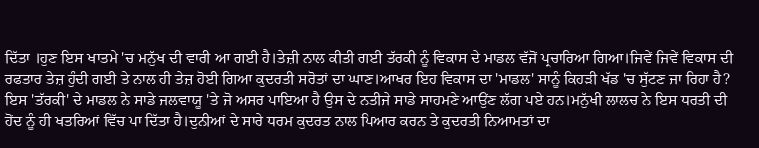ਦਿੱਤਾ ।ਹੁਣ ਇਸ ਖਾਤਮੇ 'ਚ ਮਨੁੱਖ ਦੀ ਵਾਰੀ ਆ ਗਈ ਹੈ।ਤੇਜ਼ੀ ਨਾਲ ਕੀਤੀ ਗਈ ਤੱਰਕੀ ਨੂੰ ਵਿਕਾਸ ਦੇ ਮਾਡਲ ਵੱਜੋਂ ਪ੍ਰਚਾਰਿਆ ਗਿਆ।ਜਿਵੇਂ ਜਿਵੇਂ ਵਿਕਾਸ ਦੀ ਰਫਤਾਰ ਤੇਜ਼ ਹੁੰਦੀ ਗਈ ਤੇ ਨਾਲ ਹੀ ਤੇਜ਼ ਹੋਈ ਗਿਆ ਕੁਦਰਤੀ ਸਰੋਤਾਂ ਦਾ ਘਾਣ।ਆਖਰ ਇਹ ਵਿਕਾਸ ਦਾ 'ਮਾਡਲ' ਸਾਨੂੰ ਕਿਹੜੀ ਖੱਡ 'ਚ ਸੁੱਟਣ ਜਾ ਰਿਹਾ ਹੈ? ਇਸ 'ਤੱਰਕੀ' ਦੇ ਮਾਡਲ ਨੇ ਸਾਡੇ ਜਲਵਾਯੂ 'ਤੇ ਜੋ ਅਸਰ ਪਾਇਆ ਹੈ ਉਸ ਦੇ ਨਤੀਜੇ ਸਾਡੇ ਸਾਹਮਣੇ ਆਉਂਣ ਲੱਗ ਪਏ ਹਨ।ਮਨੁੱਖੀ ਲਾਲਚ ਨੇ ਇਸ ਧਰਤੀ ਦੀ ਹੋਂਦ ਨੂੰ ਹੀ ਖਤਰਿਆਂ ਵਿੱਚ ਪਾ ਦਿੱਤਾ ਹੈ।ਦੁਨੀਆਂ ਦੇ ਸਾਰੇ ਧਰਮ ਕੁਦਰਤ ਨਾਲ ਪਿਆਰ ਕਰਨ ਤੇ ਕੁਦਰਤੀ ਨਿਆਮਤਾਂ ਦਾ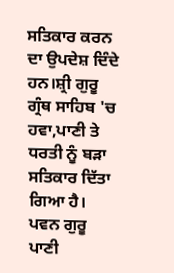ਸਤਿਕਾਰ ਕਰਨ ਦਾ ਉਪਦੇਸ਼ ਦਿੰਦੇ ਹਨ।ਸ਼੍ਰੀ ਗੁਰੂ ਗ੍ਰੰਥ ਸਾਹਿਬ 'ਚ ਹਵਾ,ਪਾਣੀ ਤੇ ਧਰਤੀ ਨੂੰ ਬੜਾ ਸਤਿਕਾਰ ਦਿੱਤਾ ਗਿਆ ਹੈ।
ਪਵਨ ਗੁਰੂ ਪਾਣੀ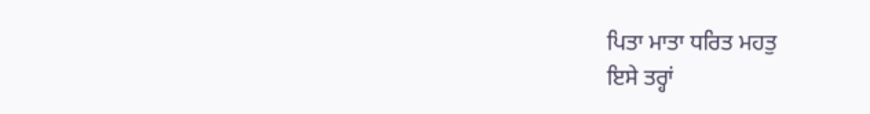ਪਿਤਾ ਮਾਤਾ ਧਰਿਤ ਮਹਤੁ
ਇਸੇ ਤਰ੍ਹਾਂ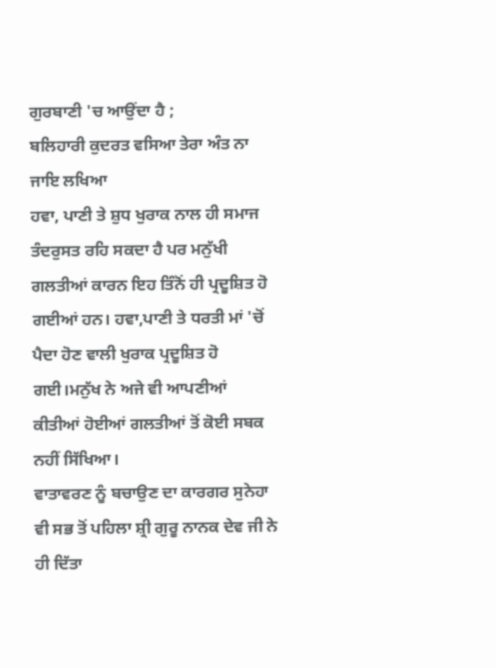ਗੁਰਬਾਣੀ 'ਚ ਆਉਂਦਾ ਹੈ ;
ਬਲਿਹਾਰੀ ਕੁਦਰਤ ਵਸਿਆ ਤੇਰਾ ਅੰਤ ਨਾ ਜਾਇ ਲਖਿਆ
ਹਵਾ, ਪਾਣੀ ਤੇ ਸ਼ੁਧ ਖੁਰਾਕ ਨਾਲ ਹੀ ਸਮਾਜ ਤੰਦਰੁਸਤ ਰਹਿ ਸਕਦਾ ਹੈ ਪਰ ਮਨੁੱਖੀ ਗਲਤੀਆਂ ਕਾਰਨ ਇਹ ਤਿੰਨੋਂ ਹੀ ਪ੍ਰਦੂਸ਼ਿਤ ਹੋ ਗਈਆਂ ਹਨ। ਹਵਾ,ਪਾਣੀ ਤੇ ਧਰਤੀ ਮਾਂ 'ਚੋਂ ਪੈਦਾ ਹੋਣ ਵਾਲੀ ਖੁਰਾਕ ਪ੍ਰਦੂਸ਼ਿਤ ਹੋ ਗਈ।ਮਨੁੱਖ ਨੇ ਅਜੇ ਵੀ ਆਪਣੀਆਂ ਕੀਤੀਆਂ ਹੋਈਆਂ ਗਲਤੀਆਂ ਤੋਂ ਕੋਈ ਸਬਕ ਨਹੀਂ ਸਿੱਖਿਆ।
ਵਾਤਾਵਰਣ ਨੂੰ ਬਚਾਉਣ ਦਾ ਕਾਰਗਰ ਸੁਨੇਹਾ ਵੀ ਸਭ ਤੋਂ ਪਹਿਲਾ ਸ਼੍ਰੀ ਗੁਰੂ ਨਾਨਕ ਦੇਵ ਜੀ ਨੇ ਹੀ ਦਿੱਤਾ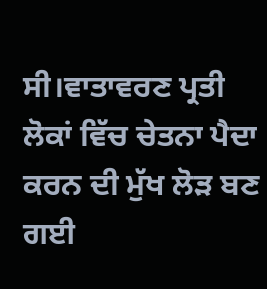ਸੀ।ਵਾਤਾਵਰਣ ਪ੍ਰਤੀ ਲੋਕਾਂ ਵਿੱਚ ਚੇਤਨਾ ਪੈਦਾ ਕਰਨ ਦੀ ਮੁੱਖ ਲੋੜ ਬਣ ਗਈ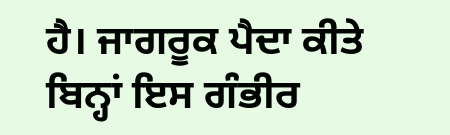ਹੈ। ਜਾਗਰੂਕ ਪੈਦਾ ਕੀਤੇ ਬਿਨ੍ਹਾਂ ਇਸ ਗੰਭੀਰ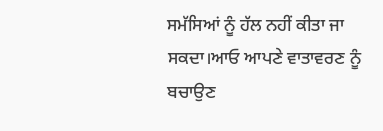ਸਮੱਸਿਆਂ ਨੂੰ ਹੱਲ ਨਹੀਂ ਕੀਤਾ ਜਾ ਸਕਦਾ।ਆਓ ਆਪਣੇ ਵਾਤਾਵਰਣ ਨੂੰ ਬਚਾਉਣ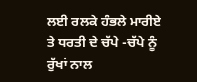ਲਈ ਰਲਕੇ ਹੰਭਲੇ ਮਾਰੀਏ ਤੇ ਧਰਤੀ ਦੇ ਚੱਪੇ -ਚੱਪੇ ਨੂੰ ਰੁੱਖਾਂ ਨਾਲ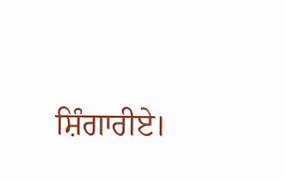ਸ਼ਿੰਗਾਰੀਏ।